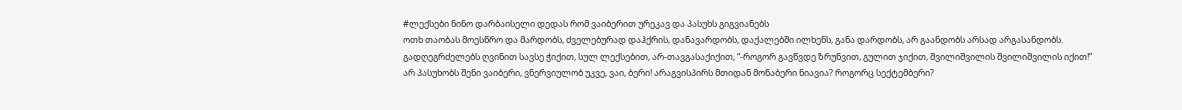#ლექსები ნინო დარბაისელი დედას რომ ვაიბერით ურეკავ და პასუხს გიგვიანებს
ოთხ თაობას მოესწრო და მარდობს, ძველებურად დაჰქრის, დანავარდობს, დაქალებში ილხენს, განა დარდობს, არ გაანდობს არსად არგასანდობს.
გადღეგრძელებს ღვინით სავსე ჭიქით, სულ ლექსებით, არ-თავგასაქიქით, “-როგორ გავწვდე ზრუნვით, გულით ჯიქით, შვილიშვილის შვილიშვილის იქით!”
არ პასუხობს შენი ვაიბერი, ვნერვიულობ უკვე, ვაი, ბერი! არაგვისპირს მთიდან მონაბერი ნიავია? როგორც სექტემბერი?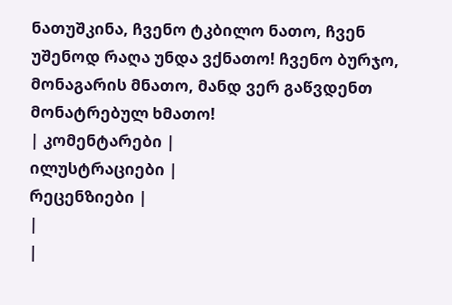ნათუშკინა, ჩვენო ტკბილო ნათო, ჩვენ უშენოდ რაღა უნდა ვქნათო! ჩვენო ბურჯო, მონაგარის მნათო, მანდ ვერ გაწვდენთ მონატრებულ ხმათო!
| კომენტარები |
ილუსტრაციები |
რეცენზიები |
|
|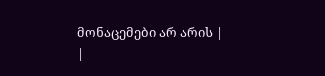მონაცემები არ არის |
|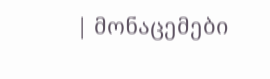| მონაცემები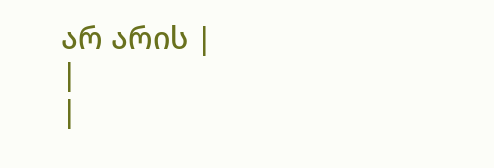არ არის |
|
|